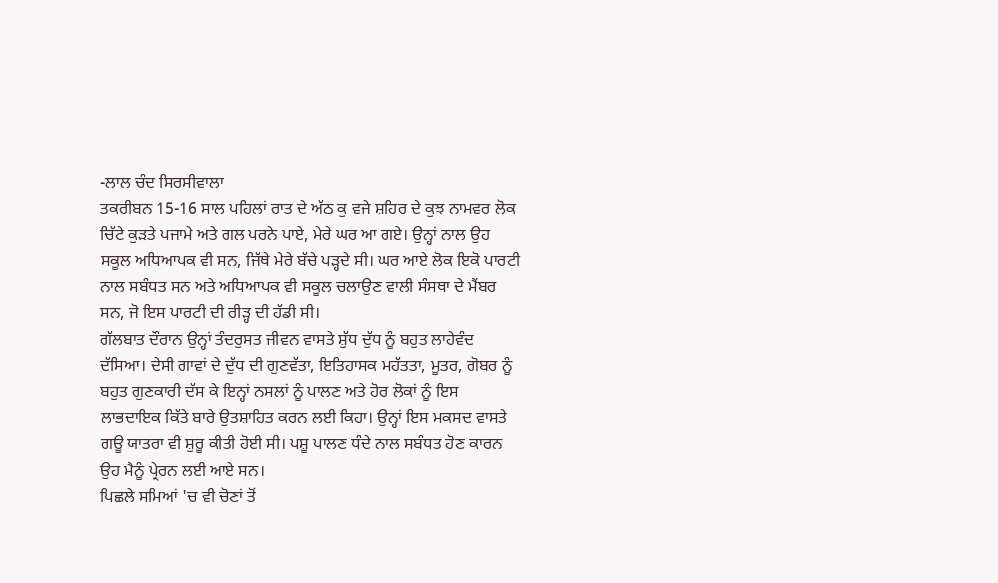-ਲਾਲ ਚੰਦ ਸਿਰਸੀਵਾਲਾ
ਤਕਰੀਬਨ 15-16 ਸਾਲ ਪਹਿਲਾਂ ਰਾਤ ਦੇ ਅੱਠ ਕੁ ਵਜੇ ਸ਼ਹਿਰ ਦੇ ਕੁਝ ਨਾਮਵਰ ਲੋਕ ਚਿੱਟੇ ਕੁੜਤੇ ਪਜਾਮੇ ਅਤੇ ਗਲ ਪਰਨੇ ਪਾਏ, ਮੇਰੇ ਘਰ ਆ ਗਏ। ਉਨ੍ਹਾਂ ਨਾਲ ਉਹ ਸਕੂਲ ਅਧਿਆਪਕ ਵੀ ਸਨ, ਜਿੱਥੇ ਮੇਰੇ ਬੱਚੇ ਪੜ੍ਹਦੇ ਸੀ। ਘਰ ਆਏ ਲੋਕ ਇਕੋ ਪਾਰਟੀ ਨਾਲ ਸਬੰਧਤ ਸਨ ਅਤੇ ਅਧਿਆਪਕ ਵੀ ਸਕੂਲ ਚਲਾਉਣ ਵਾਲੀ ਸੰਸਥਾ ਦੇ ਮੈਂਬਰ ਸਨ, ਜੋ ਇਸ ਪਾਰਟੀ ਦੀ ਰੀੜ੍ਹ ਦੀ ਹੱਡੀ ਸੀ।
ਗੱਲਬਾਤ ਦੌਰਾਨ ਉਨ੍ਹਾਂ ਤੰਦਰੁਸਤ ਜੀਵਨ ਵਾਸਤੇ ਸ਼ੁੱਧ ਦੁੱਧ ਨੂੰ ਬਹੁਤ ਲਾਹੇਵੰਦ ਦੱਸਿਆ। ਦੇਸੀ ਗਾਵਾਂ ਦੇ ਦੁੱਧ ਦੀ ਗੁਣਵੱਤਾ, ਇਤਿਹਾਸਕ ਮਹੱਤਤਾ, ਮੂਤਰ, ਗੋਬਰ ਨੂੰ ਬਹੁਤ ਗੁਣਕਾਰੀ ਦੱਸ ਕੇ ਇਨ੍ਹਾਂ ਨਸਲਾਂ ਨੂੰ ਪਾਲਣ ਅਤੇ ਹੋਰ ਲੋਕਾਂ ਨੂੰ ਇਸ ਲਾਭਦਾਇਕ ਕਿੱਤੇ ਬਾਰੇ ਉਤਸ਼ਾਹਿਤ ਕਰਨ ਲਈ ਕਿਹਾ। ਉਨ੍ਹਾਂ ਇਸ ਮਕਸਦ ਵਾਸਤੇ ਗਊ ਯਾਤਰਾ ਵੀ ਸ਼ੁਰੂ ਕੀਤੀ ਹੋਈ ਸੀ। ਪਸ਼ੂ ਪਾਲਣ ਧੰਦੇ ਨਾਲ ਸਬੰਧਤ ਹੋਣ ਕਾਰਨ ਉਹ ਮੈਨੂੰ ਪ੍ਰੇਰਨ ਲਈ ਆਏ ਸਨ।
ਪਿਛਲੇ ਸਮਿਆਂ 'ਚ ਵੀ ਚੋਣਾਂ ਤੋਂ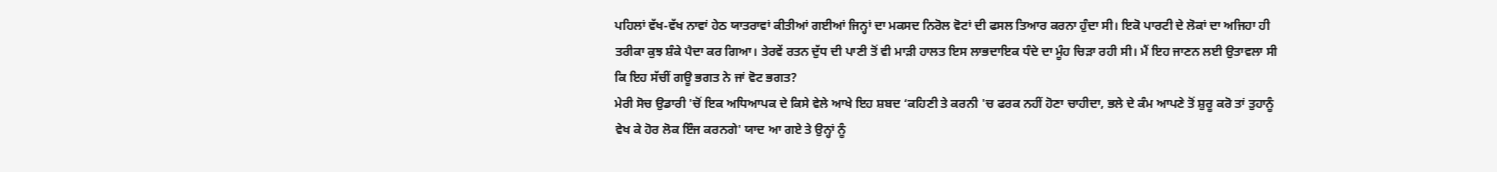ਪਹਿਲਾਂ ਵੱਖ-ਵੱਖ ਨਾਵਾਂ ਹੇਠ ਯਾਤਰਾਵਾਂ ਕੀਤੀਆਂ ਗਈਆਂ ਜਿਨ੍ਹਾਂ ਦਾ ਮਕਸਦ ਨਿਰੋਲ ਵੋਟਾਂ ਦੀ ਫਸਲ ਤਿਆਰ ਕਰਨਾ ਹੁੰਦਾ ਸੀ। ਇਕੋ ਪਾਰਟੀ ਦੇ ਲੋਕਾਂ ਦਾ ਅਜਿਹਾ ਹੀ ਤਰੀਕਾ ਕੁਝ ਸ਼ੰਕੇ ਪੈਦਾ ਕਰ ਗਿਆ। ਤੇਰਵੇਂ ਰਤਨ ਦੁੱਧ ਦੀ ਪਾਣੀ ਤੋਂ ਵੀ ਮਾੜੀ ਹਾਲਤ ਇਸ ਲਾਭਦਾਇਕ ਧੰਦੇ ਦਾ ਮੂੰਹ ਚਿੜਾ ਰਹੀ ਸੀ। ਮੈਂ ਇਹ ਜਾਣਨ ਲਈ ਉਤਾਵਲਾ ਸੀ ਕਿ ਇਹ ਸੱਚੀਂ ਗਊ ਭਗਤ ਨੇ ਜਾਂ ਵੋਟ ਭਗਤ?
ਮੇਰੀ ਸੋਚ ਉਡਾਰੀ 'ਚੋਂ ਇਕ ਅਧਿਆਪਕ ਦੇ ਕਿਸੇ ਵੇਲੇ ਆਖੇ ਇਹ ਸ਼ਬਦ ‘ਕਹਿਣੀ ਤੇ ਕਰਨੀ 'ਚ ਫਰਕ ਨਹੀਂ ਹੋਣਾ ਚਾਹੀਦਾ, ਭਲੇ ਦੇ ਕੰਮ ਆਪਣੇ ਤੋਂ ਸ਼ੁਰੂ ਕਰੋ ਤਾਂ ਤੁਹਾਨੂੰ ਵੇਖ ਕੇ ਹੋਰ ਲੋਕ ਇੰਜ ਕਰਨਗੇ' ਯਾਦ ਆ ਗਏ ਤੇ ਉਨ੍ਹਾਂ ਨੂੰ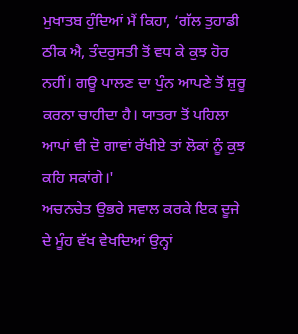ਮੁਖਾਤਬ ਹੁੰਦਿਆਂ ਮੈਂ ਕਿਹਾ, ‘ਗੱਲ ਤੁਹਾਡੀ ਠੀਕ ਐ, ਤੰਦਰੁਸਤੀ ਤੋਂ ਵਧ ਕੇ ਕੁਝ ਹੋਰ ਨਹੀਂ। ਗਊ ਪਾਲਣ ਦਾ ਪੁੰਨ ਆਪਣੇ ਤੋਂ ਸ਼ੁਰੂ ਕਰਨਾ ਚਾਹੀਦਾ ਹੈ। ਯਾਤਰਾ ਤੋਂ ਪਹਿਲਾ ਆਪਾਂ ਵੀ ਦੋ ਗਾਵਾਂ ਰੱਖੀਏ ਤਾਂ ਲੋਕਾਂ ਨੂੰ ਕੁਝ ਕਹਿ ਸਕਾਂਗੇ।'
ਅਚਨਚੇਤ ਉਭਰੇ ਸਵਾਲ ਕਰਕੇ ਇਕ ਦੂਜੇ ਦੇ ਮੂੰਹ ਵੱਖ ਵੇਖਦਿਆਂ ਉਨ੍ਹਾਂ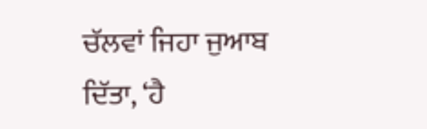ਚੱਲਵਾਂ ਜਿਹਾ ਜੁਆਬ ਦਿੱਤਾ, ‘ਹੈ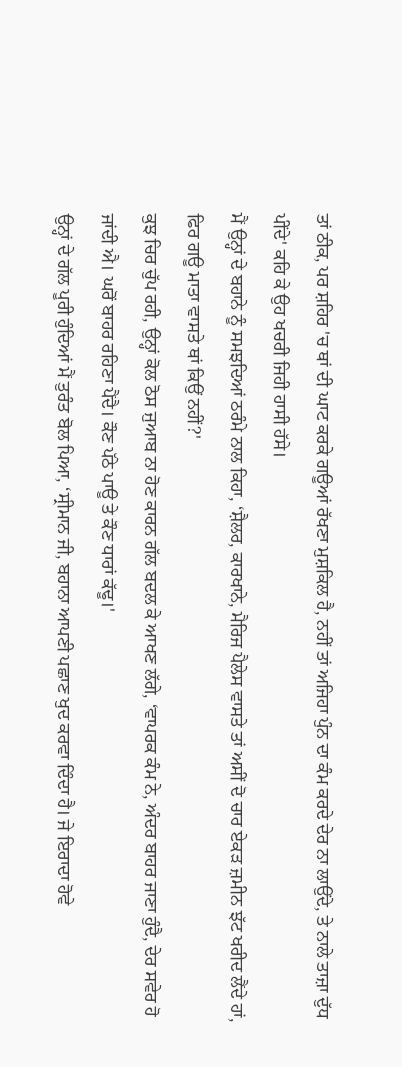ਤਾਂ ਠੀਕ, ਪਰ ਸ਼ਹਿਰ 'ਚ ਥਾਂ ਦੀ ਘਾਟ ਕਰਕੇ ਗਊਆਂ ਰੱਖਣਾ ਮੁਸ਼ਕਿਲ ਹੈ, ਨਹੀਂ ਤਾਂ ਅਜਿਹਾ ਪੁੰਨ ਦਾ ਕੰਮ ਕਰਦੇ ਦੇਰ ਨਾ ਲਾਉਂਦੇ, ਤੇ ਨਾਲੇ ਤਾਜ਼ਾ ਦੁੱਧ ਪੀਂਦੇ' ਕਹਿ ਕੇ ਉਹ ਖਚਰੀ ਜਿਹੀ ਹਾਸੀ ਹੱਸੇ।
ਮੈਂ ਉਨ੍ਹਾਂ ਦੇ ਬਹਾਨੇ ਨੂੰ ਸਮਝਦਿਆਂ ਠਰੰਮੇ ਨਾਲ ਕਿਹਾ, ‘ਸ਼ੈਲਰ, ਕਾਰਖਾਨੇ, ਮੈਰਿਜ ਪੈਲੇਸ ਵਾਸਤੇ ਤਾਂ ਅਸੀਂ ਦੋ ਚਾਰ ਏਕੜ ਜ਼ਮੀਨ ਝੱਟ ਖਰੀਦ ਲੈਂਦੇ ਹਾਂ, ਫਿਰ ਗਊ ਮਾਤਾ ਵਾਸਤੇ ਥਾਂ ਕਿਉਂ ਨਹੀਂ?'
ਕੁਝ ਚਿਰ ਚੁੱਪ ਰਹੀ, ਉਨ੍ਹਾਂ ਕੋਲ ਠੋਸ ਜੁਆਬ ਨਾ ਹੋਣ ਕਾਰਨ ਗੱਲ ਬਦਲ ਕੇ ਆਖਣ ਲੱਗੇ, ‘ਵਾਪਰਕ ਕੰਮ ਨੇ, ਅੰਦਰ ਬਾਹਰ ਜਾਣਾ ਹੁੰਦੈ, ਦੇਰ ਸਵੇਰ ਹੋ ਜਾਂਦੀ ਐ। ਘਰੋਂ ਬਾਹਰ ਰਹਿਣਾ ਪੈਂਦੈ। ਕੌਣ ਪੱਠੇ ਪਾਊ ਤੇ ਕੌਣ ਧਾਰਾਂ ਕੱਢੂ।'
ਉਨ੍ਹਾਂ ਦੇ ਗੱਲ ਪੂਰੀ ਹੁੰਦਿਆਂ ਮੈਂ ਤੁਰੰਤ ਬੋਲ ਪਿਆ, ‘ਸ੍ਰੀਮਾਨ ਜੀ, ਬਹਾਨਾ ਆਪਣੀ ਪਛਾਣ ਖੁਦ ਕਰਵਾ ਦਿੰਦਾ ਹੈ। ਜੇ ਇਰਾਦਾ ਹੋਵੇ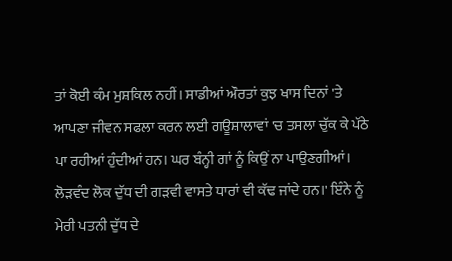ਤਾਂ ਕੋਈ ਕੰਮ ਮੁਸ਼ਕਿਲ ਨਹੀਂ। ਸਾਡੀਆਂ ਔਰਤਾਂ ਕੁਝ ਖਾਸ ਦਿਨਾਂ 'ਤੇ ਆਪਣਾ ਜੀਵਨ ਸਫਲਾ ਕਰਨ ਲਈ ਗਊਸ਼ਾਲਾਵਾਂ 'ਚ ਤਸਲਾ ਚੁੱਕ ਕੇ ਪੱਠੇ ਪਾ ਰਹੀਆਂ ਹੁੰਦੀਆਂ ਹਨ। ਘਰ ਬੰਨ੍ਹੀ ਗਾਂ ਨੂੰ ਕਿਉਂ ਨਾ ਪਾਉਣਗੀਆਂ। ਲੋੜਵੰਦ ਲੋਕ ਦੁੱਧ ਦੀ ਗੜਵੀ ਵਾਸਤੇ ਧਾਰਾਂ ਵੀ ਕੱਢ ਜਾਂਦੇ ਹਨ।' ਇੰਨੇ ਨੂੰ ਮੇਰੀ ਪਤਨੀ ਦੁੱਧ ਦੇ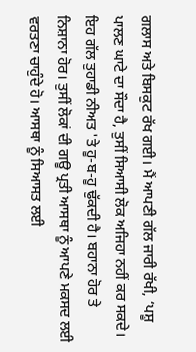ਗਲਾਸ ਅਤੇ ਬਿਸਕੁਟ ਰੱਖ ਗਈ। ਮੈਂ ਆਪਣੀ ਗੱਲ ਜਾਰੀ ਰੱਖੀ, ‘ਪਸ਼ੂ ਪਾਲਣ ਘਾਟੇ ਦਾ ਸੌਦਾ ਹੈ, ਤੁਸੀਂ ਸਿਆਸੀ ਲੋਕ ਅਜਿਹਾ ਨਹੀਂ ਕਰ ਸਕਦੇ। ਇਹ ਗੱਲ ਤੁਹਾਡੀ ਨੀਅਤ 'ਤੇ ਹੂ-ਬ-ਹੂ ਢੁੱਕਦੀ ਹੈ। ਬਹਾਨਾ ਹੋਰ ਤੇ ਨਿਸ਼ਾਨਾ ਹੋਰ। ਤੁਸੀਂ ਲੋਕਾਂ ਦੀ ਗਊ ਪ੍ਰਤੀ ਆਸਥਾ ਨੂੰ ਆਪਣੇ ਮਕਸਦ ਲਈ ਵਰਤਣਾ ਚਾਹੁੰਦੇ ਹੋ। ਆਸਥਾ ਨੂੰ ਸਿਆਸਤ ਲਈ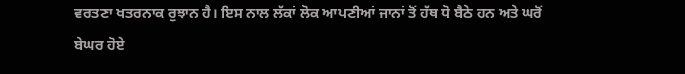ਵਰਤਣਾ ਖਤਰਨਾਕ ਰੁਝਾਨ ਹੈ। ਇਸ ਨਾਲ ਲੱਕਾਂ ਲੋਕ ਆਪਣੀਆਂ ਜਾਨਾਂ ਤੋਂ ਹੱਥ ਧੋ ਬੈਠੇ ਹਨ ਅਤੇ ਘਰੋਂ ਬੇਘਰ ਹੋਏ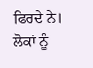ਫਿਰਦੇ ਨੇ। ਲੋਕਾਂ ਨੂੰ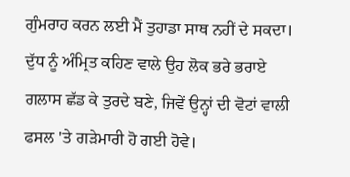ਗੁੰਮਰਾਹ ਕਰਨ ਲਈ ਮੈਂ ਤੁਹਾਡਾ ਸਾਥ ਨਹੀਂ ਦੇ ਸਕਦਾ।
ਦੁੱਧ ਨੂੰ ਅੰਮ੍ਰਿਤ ਕਹਿਣ ਵਾਲੇ ਉਹ ਲੋਕ ਭਰੇ ਭਰਾਏ ਗਲਾਸ ਛੱਡ ਕੇ ਤੁਰਦੇ ਬਣੇ, ਜਿਵੇਂ ਉਨ੍ਹਾਂ ਦੀ ਵੋਟਾਂ ਵਾਲੀ ਫਸਲ 'ਤੇ ਗੜੇਮਾਰੀ ਹੋ ਗਈ ਹੋਵੇ।